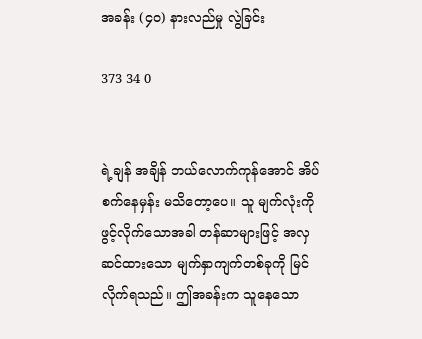အခန်း (၄၀) နားလည်မှု လွဲခြင်း

373 34 0


ရဲ့ချန် အချိန် ဘယ်လောက်ကုန်အောင် အိပ်စက်နေမှန်း မသိတော့ပေ။ သူ မျက်လုံးကိုဖွင့်လိုက်သောအခါ တန်ဆာများဖြင့် အလှဆင်ထားသော မျက်နှာကျက်တစ်ခုကို မြင်လိုက်ရသည်။ ဤအခန်းက သူနေသော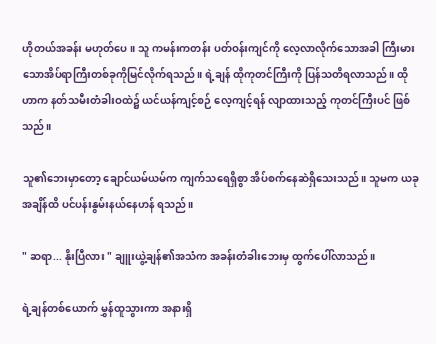ဟိုတယ်အခန်း မဟုတ်ပေ။ သူ ကမန်းကတန်း ပတ်ဝန်းကျင်ကို လေ့လာလိုက်သောအခါ ကြီးမားသောအိပ်ရာကြီးတစ်ခုကိုမြင်လိုက်ရသည်။ ရဲ့ချန် ထိုကုတင်ကြီးကို ပြန်သတိရလာသည်။ ထိုဟာက နတ်သမီးတံခါးဝထဲ၌ ယင်ယန်ကျင့်စဉ် လေ့ကျင့်ရန် လျာထားသည့် ကုတင်ကြီးပင် ဖြစ်သည်။

သူ၏ဘေးမှာတော့ ချောင်ယမ်ယမ်က ကျက်သရေရှိစွာ အိပ်စက်နေဆဲရှိသေးသည်။ သူမက ယခုအချိန်ထိ ပင်ပန်းနွမ်းနယ်နေဟန် ရသည်။

" ဆရာ... နိုးပြီလား " ချူးယွဲ့ချန်၏အသံက အခန်းတံခါးဘေးမှ ထွက်ပေါ်လာသည်။

ရဲ့ချန်တစ်ယောက် မွှန်ထူသွားကာ အနားရှိ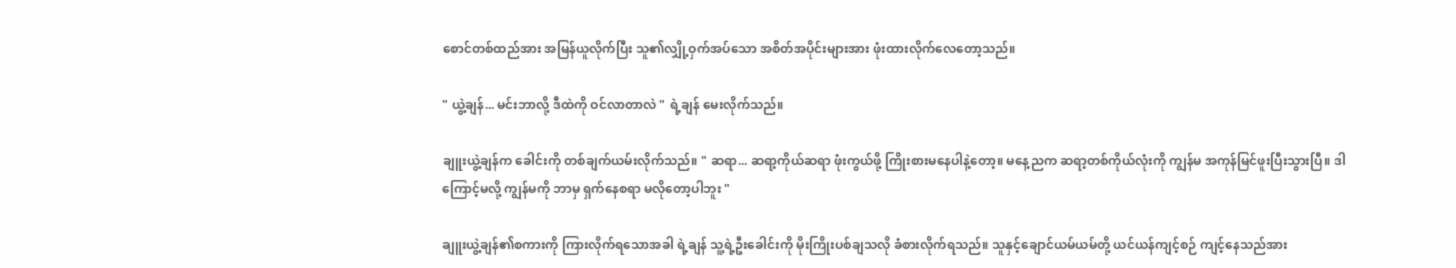စောင်တစ်ထည်အား အမြန်ယူလိုက်ပြီး သူ၏လျှို့ဝှက်အပ်သော အစိတ်အပိုင်းများအား ဖုံးထားလိုက်လေတော့သည်။

" ယွဲ့ချန်... မင်းဘာလို့ ဒီထဲကို ဝင်လာတာလဲ " ရဲ့ချန် မေးလိုက်သည်။

ချူးယွဲ့ချန်က ခေါင်းကို တစ်ချက်ယမ်းလိုက်သည်။ " ဆရာ... ဆရာ့ကိုယ်ဆရာ ဖုံးကွယ်ဖို့ ကြိုးစားမနေပါနဲ့တော့။ မနေ့ညက ဆရာ့တစ်ကိုယ်လုံးကို ကျွန်မ အကုန်မြင်ဖူးပြီးသွားပြီ။ ဒါကြောင့်မလို့ ကျွန်မကို ဘာမှ ရှက်နေစရာ မလိုတော့ပါဘူး "

ချူးယွဲ့ချန်၏စကားကို ကြားလိုက်ရသောအခါ ရဲ့ချန် သူ့ရဲ့ဦးခေါင်းကို မိုးကြိုးပစ်ချသလို ခံစားလိုက်ရသည်။ သူနှင့်ချောင်ယမ်ယမ်တို့ ယင်ယန်ကျင့်စဉ် ကျင့်နေသည်အား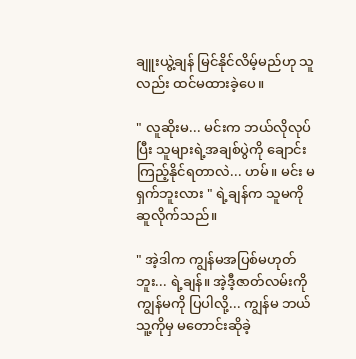ချူးယွဲ့ချန် မြင်နိုင်လိမ့်မည်ဟု သူလည်း ထင်မထားခဲ့ပေ။

" လူဆိုးမ... မင်းက ဘယ်လိုလုပ်ပြီး သူများရဲ့အချစ်ပွဲကို ချောင်းကြည့်နိုင်ရတာလဲ... ဟမ်။ မင်း မရှက်ဘူးလား " ရဲ့ချန်က သူမကို ဆူလိုက်သည်။

" အဲ့ဒါက ကျွန်မအပြစ်မဟုတ်ဘူး... ရဲ့ချန်။ အဲ့ဒီ့ဇာတ်လမ်းကို ကျွန်မကို ပြပါလို့... ကျွန်မ ဘယ်သူ့ကိုမှ မတောင်းဆိုခဲ့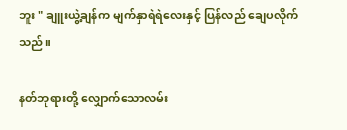ဘူး " ချူးယွဲ့ချန်က မျက်နှာရဲရဲလေးနှင့် ပြန်လည် ချေပလိုက်သည်။

နတ်ဘုရားတို့ လျှောက်သောလမ်း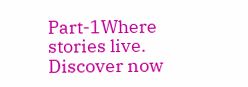Part-1Where stories live. Discover now